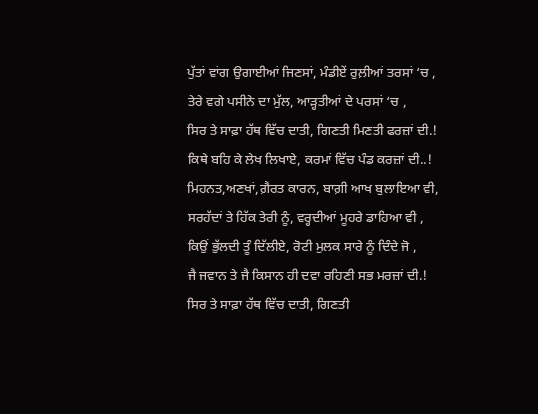ਪੁੱਤਾਂ ਵਾਂਗ ਉਗਾਈਆਂ ਜਿਣਸਾਂ, ਮੰਡੀਏਂ ਰੁਲ਼ੀਆਂ ਤਰਸਾਂ ‘ਚ ,
ਤੇਰੇ ਵਗੇ ਪਸੀਨੇ ਦਾ ਮੁੱਲ, ਆੜ੍ਹਤੀਆਂ ਦੇ ਪਰਸਾਂ ‘ਚ ,
ਸਿਰ ਤੇ ਸਾਫ਼ਾ ਹੱਥ ਵਿੱਚ ਦਾਤੀ, ਗਿਣਤੀ ਮਿਣਤੀ ਫਰਜ਼ਾਂ ਦੀ.!
ਕਿਥੇ ਬਹਿ ਕੇ ਲੇਖ ਲਿਖਾਏ, ਕਰਮਾਂ ਵਿੱਚ ਪੰਡ ਕਰਜ਼ਾਂ ਦੀ..!
ਮਿਹਨਤ,ਅਣਖਾਂ,ਗ਼ੈਰਤ ਕਾਰਨ, ਬਾਗ਼ੀ ਆਖ ਬੁਲਾਇਆ ਵੀ,
ਸਰਹੱਦਾਂ ਤੇ ਹਿੱਕ ਤੇਰੀ ਨੂੰ, ਵਰ੍ਹਦੀਆਂ ਮੂਹਰੇ ਡਾਹਿਆ ਵੀ ,
ਕਿਉਂ ਭੁੱਲਦੀ ਤੂੰ ਦਿੱਲੀਏ, ਰੋਟੀ ਮੁਲਕ ਸਾਰੇ ਨੂੰ ਦਿੰਦੇ ਜੋ ,
ਜੈ ਜਵਾਨ ਤੇ ਜੈ ਕਿਸਾਨ ਹੀ ਦਵਾ ਰਹਿਣੀ ਸਭ ਮਰਜ਼ਾਂ ਦੀ.!
ਸਿਰ ਤੇ ਸਾਫ਼ਾ ਹੱਥ ਵਿੱਚ ਦਾਤੀ, ਗਿਣਤੀ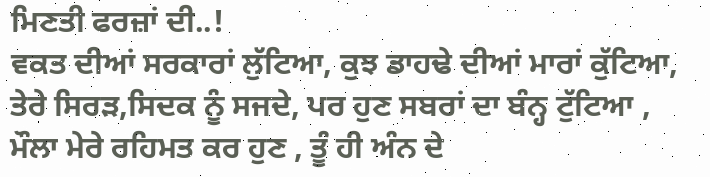ਮਿਣਤੀ ਫਰਜ਼ਾਂ ਦੀ..!
ਵਕਤ ਦੀਆਂ ਸਰਕਾਰਾਂ ਲੁੱਟਿਆ, ਕੁਝ ਡਾਹਢੇ ਦੀਆਂ ਮਾਰਾਂ ਕੁੱਟਿਆ,
ਤੇਰੇ ਸਿਰੜ,ਸਿਦਕ ਨੂੰ ਸਜਦੇ, ਪਰ ਹੁਣ ਸਬਰਾਂ ਦਾ ਬੰਨ੍ਹ ਟੁੱਟਿਆ ,
ਮੌਲਾ ਮੇਰੇ ਰਹਿਮਤ ਕਰ ਹੁਣ , ਤੂੰ ਹੀ ਅੰਨ ਦੇ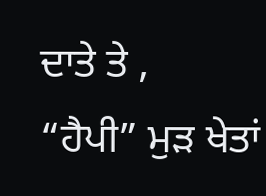ਦਾਤੇ ਤੇ ,
“ਹੈਪੀ” ਮੁੜ ਖੇਤਾਂ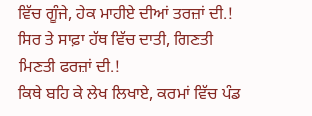ਵਿੱਚ ਗੂੰਜੇ, ਹੇਕ ਮਾਹੀਏ ਦੀਆਂ ਤਰਜ਼ਾਂ ਦੀ.!
ਸਿਰ ਤੇ ਸਾਫ਼ਾ ਹੱਥ ਵਿੱਚ ਦਾਤੀ, ਗਿਣਤੀ ਮਿਣਤੀ ਫਰਜ਼ਾਂ ਦੀ.!
ਕਿਥੇ ਬਹਿ ਕੇ ਲੇਖ ਲਿਖਾਏ, ਕਰਮਾਂ ਵਿੱਚ ਪੰਡ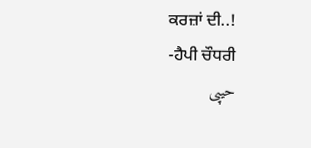ਕਰਜ਼ਾਂ ਦੀ..!
-ਹੈਪੀ ਚੌਧਰੀ
حیپی